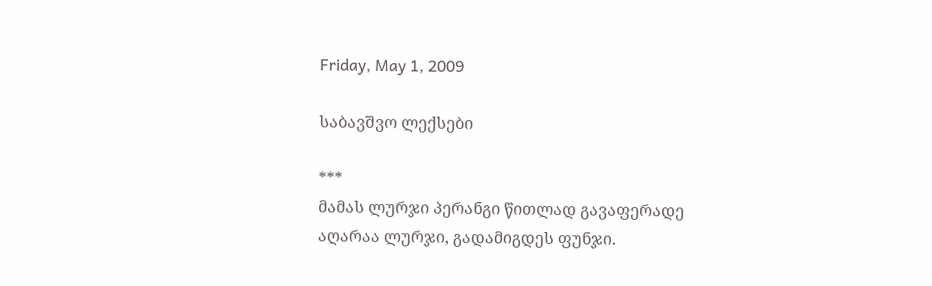Friday, May 1, 2009

საბავშვო ლექსები

***
მამას ლურჯი პერანგი წითლად გავაფერადე
აღარაა ლურჯი, გადამიგდეს ფუნჯი.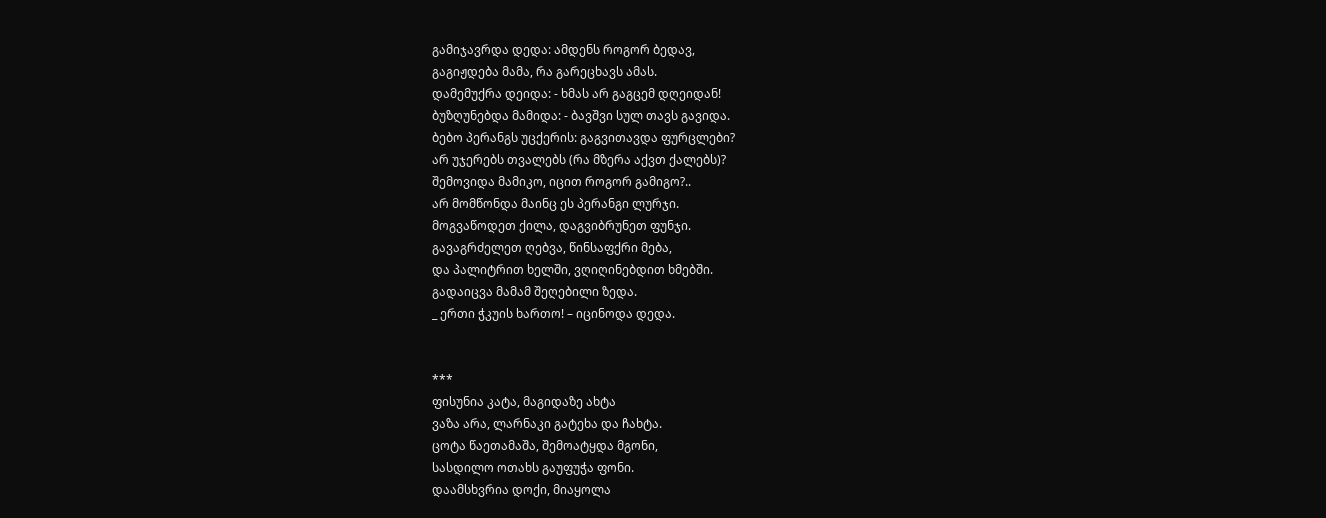გამიჯავრდა დედა: ამდენს როგორ ბედავ,
გაგიჟდება მამა, რა გარეცხავს ამას.
დამემუქრა დეიდა: - ხმას არ გაგცემ დღეიდან!
ბუზღუნებდა მამიდა: - ბავშვი სულ თავს გავიდა.
ბებო პერანგს უცქერის: გაგვითავდა ფურცლები?
არ უჯერებს თვალებს (რა მზერა აქვთ ქალებს)?
შემოვიდა მამიკო, იცით როგორ გამიგო?..
არ მომწონდა მაინც ეს პერანგი ლურჯი.
მოგვაწოდეთ ქილა, დაგვიბრუნეთ ფუნჯი.
გავაგრძელეთ ღებვა, წინსაფქრი მება,
და პალიტრით ხელში, ვღიღინებდით ხმებში.
გადაიცვა მამამ შეღებილი ზედა.
_ ერთი ჭკუის ხართო! – იცინოდა დედა.


***
ფისუნია კატა, მაგიდაზე ახტა
ვაზა არა, ლარნაკი გატეხა და ჩახტა.
ცოტა წაეთამაშა, შემოატყდა მგონი,
სასდილო ოთახს გაუფუჭა ფონი.
დაამსხვრია დოქი, მიაყოლა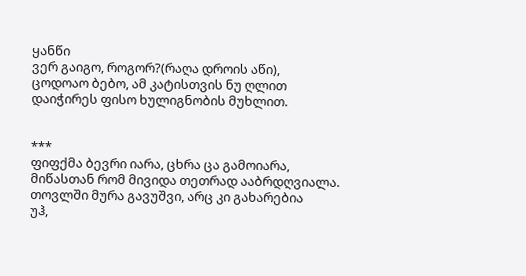ყანწი
ვერ გაიგო, როგორ?(რაღა დროის აწი),
ცოდოაო ბებო, ამ კატისთვის ნუ ღლით
დაიჭირეს ფისო ხულიგნობის მუხლით.


***
ფიფქმა ბევრი იარა, ცხრა ცა გამოიარა,
მიწასთან რომ მივიდა თეთრად ააბრდღვიალა.
თოვლში მურა გავუშვი, არც კი გახარებია
უჰ,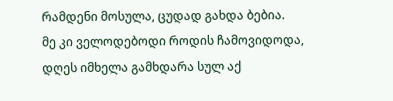რამდენი მოსულა, ცუდად გახდა ბებია.
მე კი ველოდებოდი როდის ჩამოვიდოდა,
დღეს იმხელა გამხდარა სულ აქ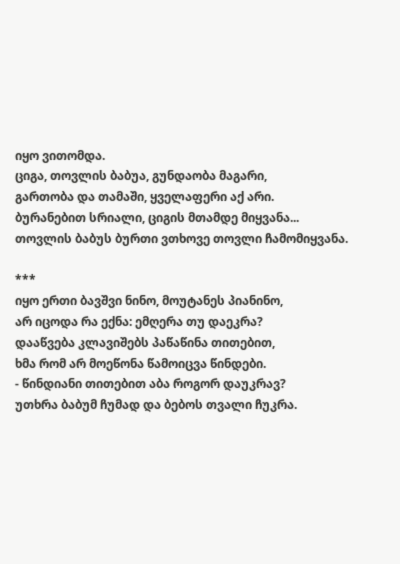იყო ვითომდა.
ციგა, თოვლის ბაბუა, გუნდაობა მაგარი,
გართობა და თამაში, ყველაფერი აქ არი.
ბურანებით სრიალი, ციგის მთამდე მიყვანა...
თოვლის ბაბუს ბურთი ვთხოვე თოვლი ჩამომიყვანა.

***
იყო ერთი ბავშვი ნინო, მოუტანეს პიანინო,
არ იცოდა რა ექნა: ემღერა თუ დაეკრა?
დააწვება კლავიშებს პაწაწინა თითებით,
ხმა რომ არ მოეწონა წამოიცვა წინდები.
- წინდიანი თითებით აბა როგორ დაუკრავ?
უთხრა ბაბუმ ჩუმად და ბებოს თვალი ჩუკრა.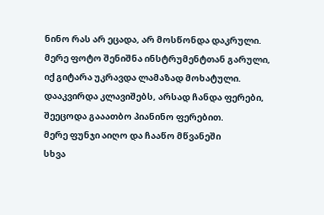ნინო რას არ ეცადა, არ მოსწონდა დაკრული.
მერე ფოტო შენიშნა ინსტრუმენტთან გარული,
იქ გიტარა უკრავდა ლამაზად მოხატული.
დააკვირდა კლავიშებს, არსად ჩანდა ფერები,
შეეცოდა გააათბო პიანინო ფერებით.
მერე ფუნჯი აიღო და ჩააწო მწვანეში
სხვა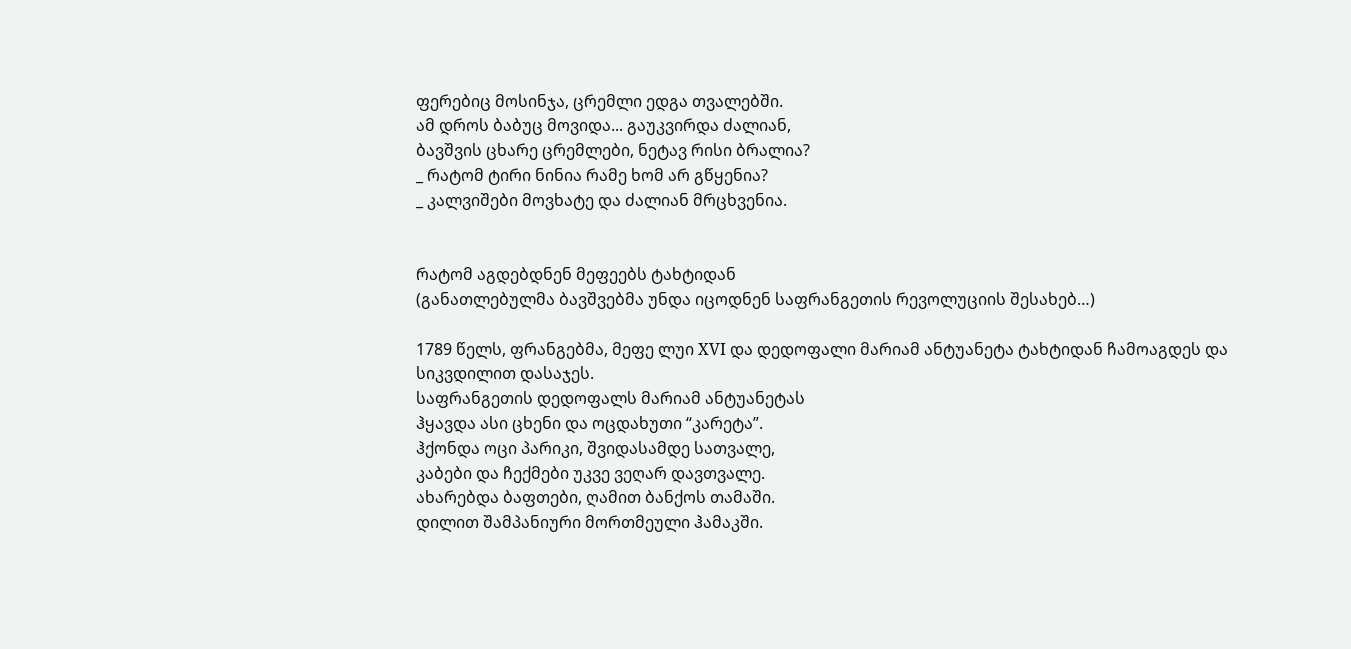ფერებიც მოსინჯა, ცრემლი ედგა თვალებში.
ამ დროს ბაბუც მოვიდა... გაუკვირდა ძალიან,
ბავშვის ცხარე ცრემლები, ნეტავ რისი ბრალია?
_ რატომ ტირი ნინია რამე ხომ არ გწყენია?
_ კალვიშები მოვხატე და ძალიან მრცხვენია.


რატომ აგდებდნენ მეფეებს ტახტიდან
(განათლებულმა ბავშვებმა უნდა იცოდნენ საფრანგეთის რევოლუციის შესახებ…)

1789 წელს, ფრანგებმა, მეფე ლუი XVI და დედოფალი მარიამ ანტუანეტა ტახტიდან ჩამოაგდეს და სიკვდილით დასაჯეს.
საფრანგეთის დედოფალს მარიამ ანტუანეტას
ჰყავდა ასი ცხენი და ოცდახუთი “კარეტა”.
ჰქონდა ოცი პარიკი, შვიდასამდე სათვალე,
კაბები და ჩექმები უკვე ვეღარ დავთვალე.
ახარებდა ბაფთები, ღამით ბანქოს თამაში.
დილით შამპანიური მორთმეული ჰამაკში.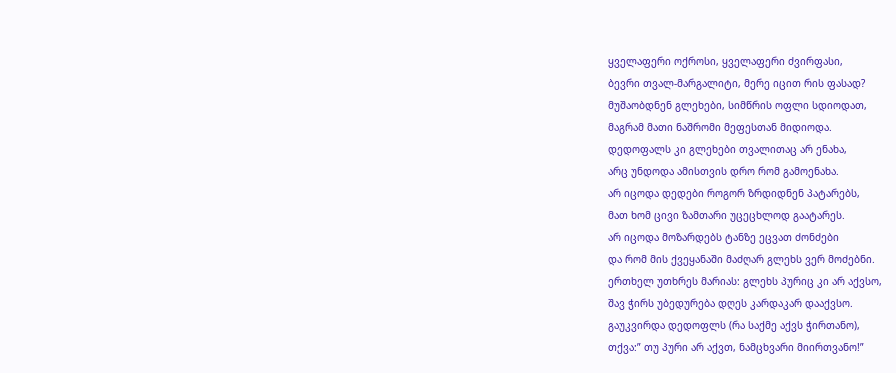ყველაფერი ოქროსი, ყველაფერი ძვირფასი,
ბევრი თვალ-მარგალიტი, მერე იცით რის ფასად?
მუშაობდნენ გლეხები, სიმწრის ოფლი სდიოდათ,
მაგრამ მათი ნაშრომი მეფესთან მიდიოდა.
დედოფალს კი გლეხები თვალითაც არ ენახა,
არც უნდოდა ამისთვის დრო რომ გამოენახა.
არ იცოდა დედები როგორ ზრდიდნენ პატარებს,
მათ ხომ ცივი ზამთარი უცეცხლოდ გაატარეს.
არ იცოდა მოზარდებს ტანზე ეცვათ ძონძები
და რომ მის ქვეყანაში მაძღარ გლეხს ვერ მოძებნი.
ერთხელ უთხრეს მარიას: გლეხს პურიც კი არ აქვსო,
შავ ჭირს უბედურება დღეს კარდაკარ დააქვსო.
გაუკვირდა დედოფლს (რა საქმე აქვს ჭირთანო),
თქვა:” თუ პური არ აქვთ, ნამცხვარი მიირთვანო!”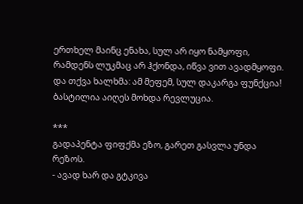ერთხელ მაინც ენახა, სულ არ იყო ნამყოფი,
რამდენს ლუკმაც არ ჰქონდა, იწვა ვით ავადმყოფი.
და თქვა ხალხმა: ამ მეფემ, სულ დაკარგა ფუნქცია!
ბასტილია აიღეს მოხდა რევლუცია.

***
გადაპენტა ფიფქმა ეზო, გარეთ გასვლა უნდა რეზოს.
- ავად ხარ და გტკივა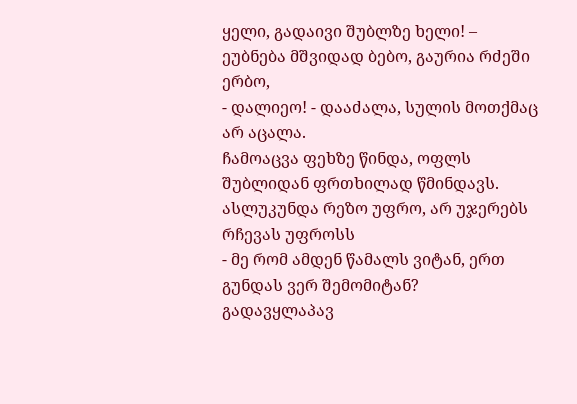ყელი, გადაივი შუბლზე ხელი! –
ეუბნება მშვიდად ბებო, გაურია რძეში ერბო,
- დალიეო! - დააძალა, სულის მოთქმაც არ აცალა.
ჩამოაცვა ფეხზე წინდა, ოფლს შუბლიდან ფრთხილად წმინდავს.
ასლუკუნდა რეზო უფრო, არ უჯერებს რჩევას უფროსს
- მე რომ ამდენ წამალს ვიტან, ერთ გუნდას ვერ შემომიტან?
გადავყლაპავ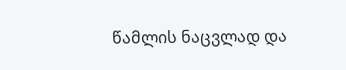წამლის ნაცვლად და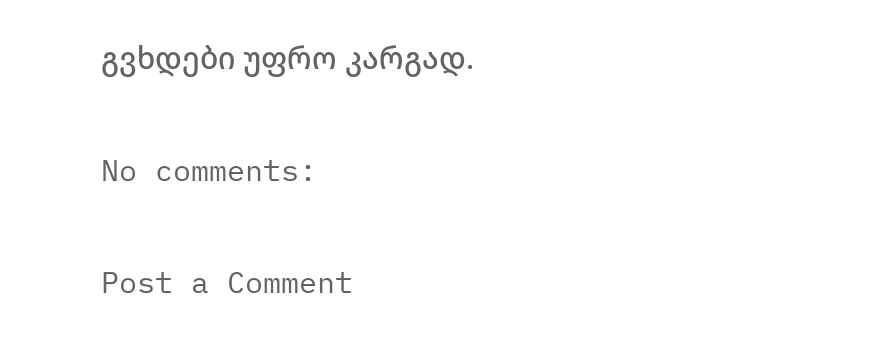გვხდები უფრო კარგად.

No comments:

Post a Comment